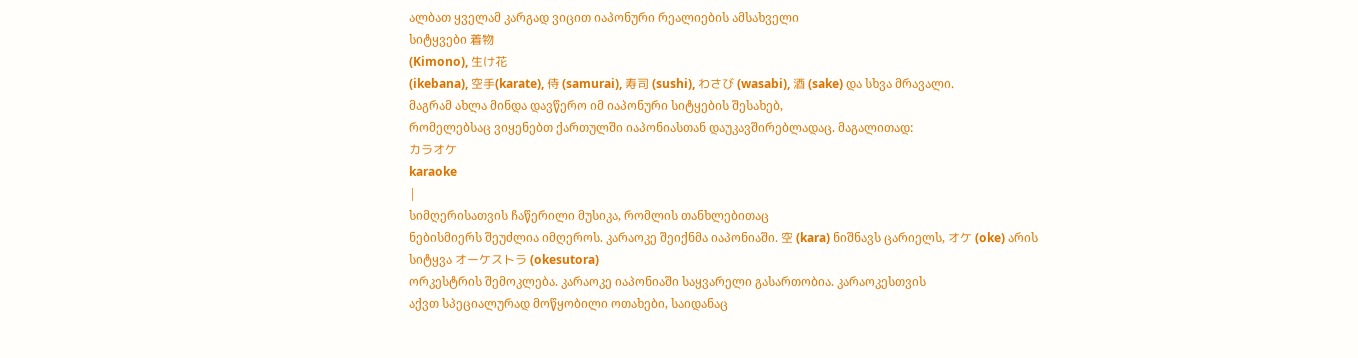ალბათ ყველამ კარგად ვიცით იაპონური რეალიების ამსახველი
სიტყვები 着物
(Kimono), 生け花
(ikebana), 空手(karate), 侍 (samurai), 寿司 (sushi), わさび (wasabi), 酒 (sake) და სხვა მრავალი.
მაგრამ ახლა მინდა დავწერო იმ იაპონური სიტყების შესახებ,
რომელებსაც ვიყენებთ ქართულში იაპონიასთან დაუკავშირებლადაც. მაგალითად:
カラオケ
karaoke
|
სიმღერისათვის ჩაწერილი მუსიკა, რომლის თანხლებითაც
ნებისმიერს შეუძლია იმღეროს. კარაოკე შეიქნმა იაპონიაში. 空 (kara) ნიშნავს ცარიელს, オケ (oke) არის
სიტყვა オーケストラ (okesutora)
ორკესტრის შემოკლება. კარაოკე იაპონიაში საყვარელი გასართობია. კარაოკესთვის
აქვთ სპეციალურად მოწყობილი ოთახები, საიდანაც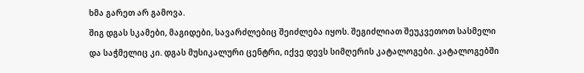ხმა გარეთ არ გამოვა.
შიგ დგას სკამები, მაგიდები, სავარძლებიც შეიძლება იყოს. შეგიძლიათ შეუკვეთოთ სასმელი
და საჭმელიც კი. დგას მუსიკალური ცენტრი, იქვე დევს სიმღერის კატალოგები. კატალოგებში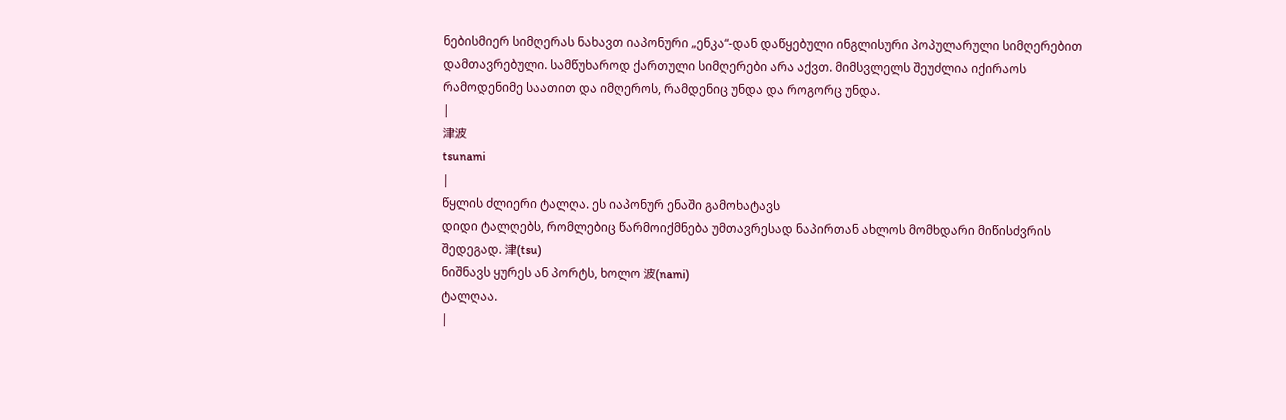ნებისმიერ სიმღერას ნახავთ იაპონური „ენკა“-დან დაწყებული ინგლისური პოპულარული სიმღერებით
დამთავრებული. სამწუხაროდ ქართული სიმღერები არა აქვთ. მიმსვლელს შეუძლია იქირაოს
რამოდენიმე საათით და იმღეროს, რამდენიც უნდა და როგორც უნდა.
|
津波
tsunami
|
წყლის ძლიერი ტალღა. ეს იაპონურ ენაში გამოხატავს
დიდი ტალღებს, რომლებიც წარმოიქმნება უმთავრესად ნაპირთან ახლოს მომხდარი მიწისძვრის
შედეგად. 津(tsu)
ნიშნავს ყურეს ან პორტს, ხოლო 波(nami)
ტალღაა.
|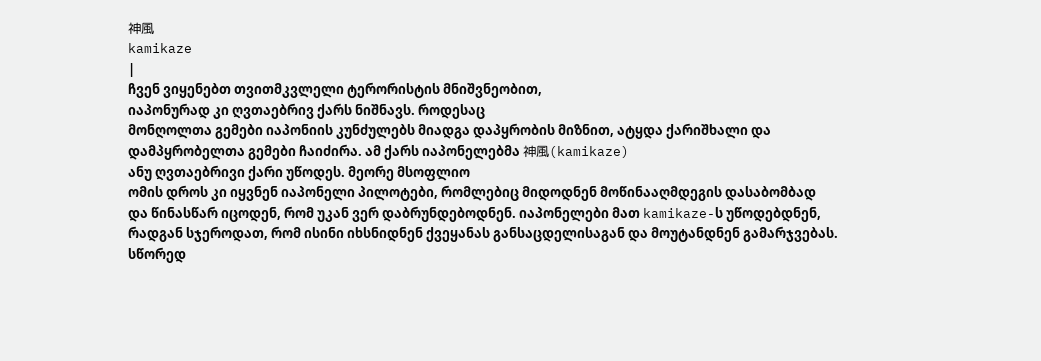神風
kamikaze
|
ჩვენ ვიყენებთ თვითმკვლელი ტერორისტის მნიშვნეობით,
იაპონურად კი ღვთაებრივ ქარს ნიშნავს. როდესაც
მონღოლთა გემები იაპონიის კუნძულებს მიადგა დაპყრობის მიზნით, ატყდა ქარიშხალი და
დამპყრობელთა გემები ჩაიძირა. ამ ქარს იაპონელებმა 神風(kamikaze)
ანუ ღვთაებრივი ქარი უწოდეს. მეორე მსოფლიო
ომის დროს კი იყვნენ იაპონელი პილოტები, რომლებიც მიდოდნენ მოწინააღმდეგის დასაბომბად
და წინასწარ იცოდენ, რომ უკან ვერ დაბრუნდებოდნენ. იაპონელები მათ kamikaze-ს უწოდებდნენ,
რადგან სჯეროდათ, რომ ისინი იხსნიდნენ ქვეყანას განსაცდელისაგან და მოუტანდნენ გამარჯვებას.
სწორედ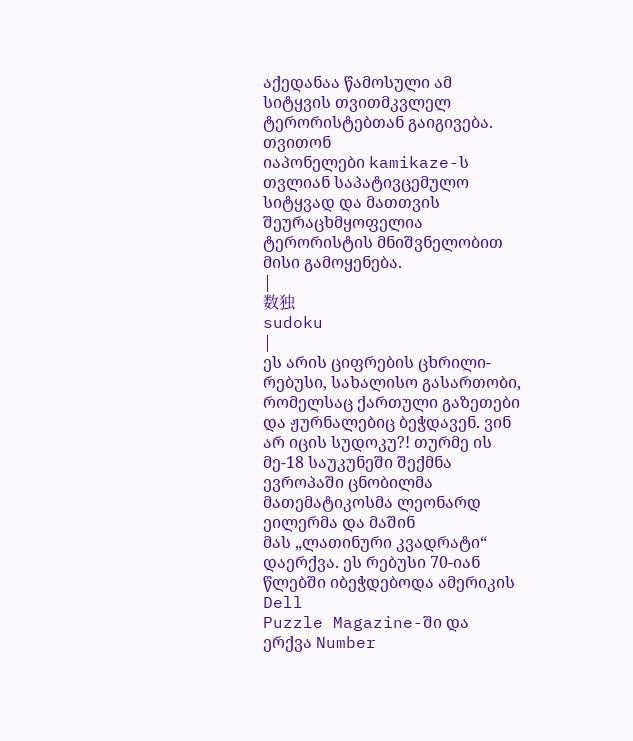აქედანაა წამოსული ამ სიტყვის თვითმკვლელ ტერორისტებთან გაიგივება. თვითონ
იაპონელები kamikaze-ს თვლიან საპატივცემულო სიტყვად და მათთვის შეურაცხმყოფელია
ტერორისტის მნიშვნელობით მისი გამოყენება.
|
数独
sudoku
|
ეს არის ციფრების ცხრილი-რებუსი, სახალისო გასართობი,
რომელსაც ქართული გაზეთები და ჟურნალებიც ბეჭდავენ. ვინ არ იცის სუდოკუ?! თურმე ის
მე-18 საუკუნეში შექმნა ევროპაში ცნობილმა მათემატიკოსმა ლეონარდ ეილერმა და მაშინ
მას „ლათინური კვადრატი“ დაერქვა. ეს რებუსი 70-იან წლებში იბეჭდებოდა ამერიკის Dell
Puzzle Magazine-ში და ერქვა Number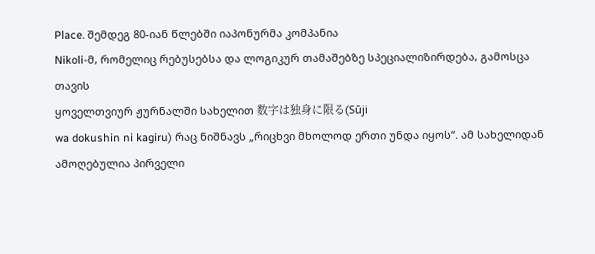Place. შემდეგ 80-იან წლებში იაპონურმა კომპანია
Nikoli-მ, რომელიც რებუსებსა და ლოგიკურ თამაშებზე სპეციალიზირდება, გამოსცა თავის
ყოველთვიურ ჟურნალში სახელით 数字は独身に限る(Sūji
wa dokushin ni kagiru) რაც ნიშნავს „რიცხვი მხოლოდ ერთი უნდა იყოს“. ამ სახელიდან
ამოღებულია პირველი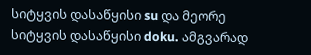სიტყვის დასაწყისი su და მეორე სიტყვის დასაწყისი doku. ამგვარად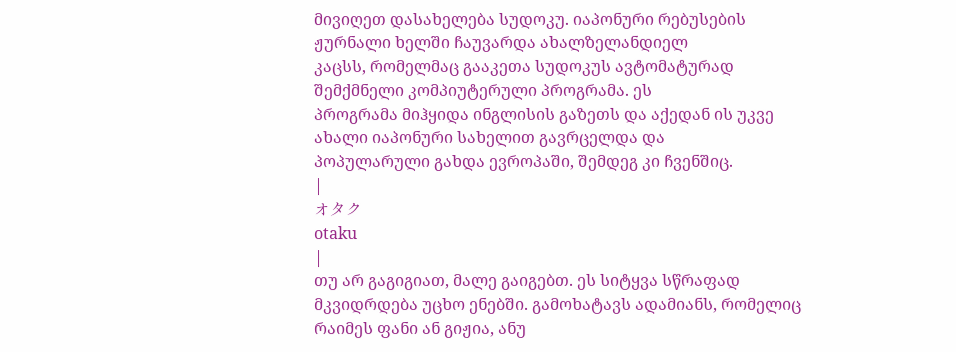მივიღეთ დასახელება სუდოკუ. იაპონური რებუსების ჟურნალი ხელში ჩაუვარდა ახალზელანდიელ
კაცსს, რომელმაც გააკეთა სუდოკუს ავტომატურად შემქმნელი კომპიუტერული პროგრამა. ეს
პროგრამა მიჰყიდა ინგლისის გაზეთს და აქედან ის უკვე ახალი იაპონური სახელით გავრცელდა და
პოპულარული გახდა ევროპაში, შემდეგ კი ჩვენშიც.
|
オタク
otaku
|
თუ არ გაგიგიათ, მალე გაიგებთ. ეს სიტყვა სწრაფად
მკვიდრდება უცხო ენებში. გამოხატავს ადამიანს, რომელიც რაიმეს ფანი ან გიჟია, ანუ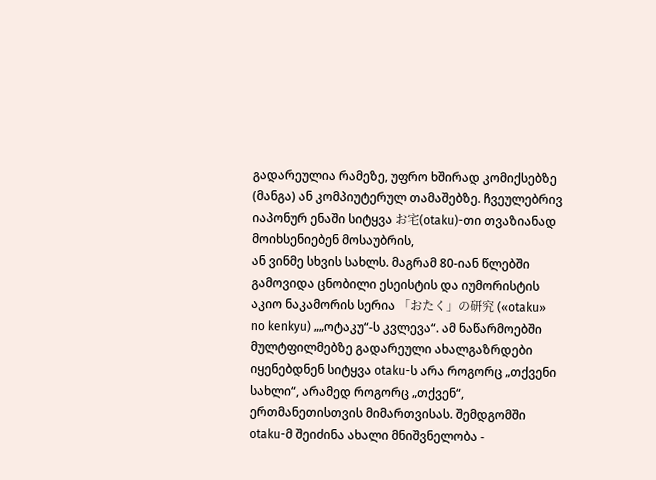გადარეულია რამეზე, უფრო ხშირად კომიქსებზე (მანგა) ან კომპიუტერულ თამაშებზე. ჩვეულებრივ
იაპონურ ენაში სიტყვა お宅(otaku)-თი თვაზიანად მოიხსენიებენ მოსაუბრის,
ან ვინმე სხვის სახლს. მაგრამ 80-იან წლებში გამოვიდა ცნობილი ესეისტის და იუმორისტის
აკიო ნაკამორის სერია 「おたく」の研究 («otaku»
no kenkyu) „„ოტაკუ“-ს კვლევა“. ამ ნაწარმოებში მულტფილმებზე გადარეული ახალგაზრდები
იყენებდნენ სიტყვა otaku-ს არა როგორც „თქვენი
სახლი“, არამედ როგორც „თქვენ“, ერთმანეთისთვის მიმართვისას. შემდგომში
otaku-მ შეიძინა ახალი მნიშვნელობა -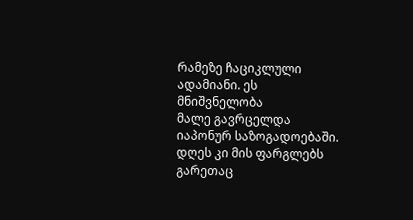რამეზე ჩაციკლული ადამიანი. ეს მნიშვნელობა
მალე გავრცელდა იაპონურ საზოგადოებაში. დღეს კი მის ფარგლებს გარეთაც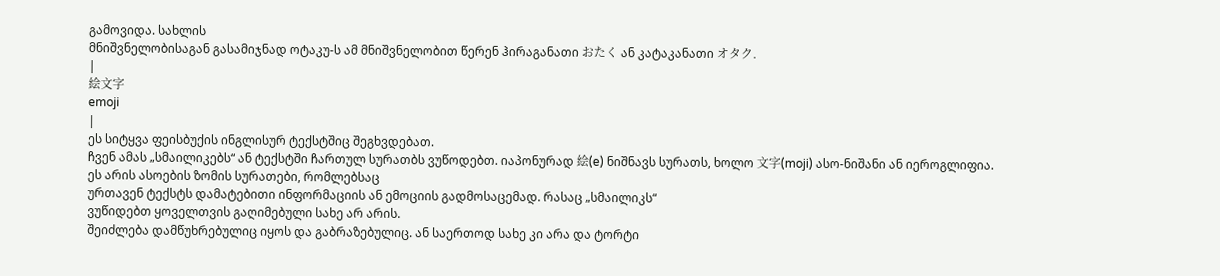გამოვიდა. სახლის
მნიშვნელობისაგან გასამიჯნად ოტაკუ-ს ამ მნიშვნელობით წერენ ჰირაგანათი おたく ან კატაკანათი オタク.
|
絵文字
emoji
|
ეს სიტყვა ფეისბუქის ინგლისურ ტექსტშიც შეგხვდებათ.
ჩვენ ამას „სმაილიკებს“ ან ტექსტში ჩართულ სურათბს ვუწოდებთ. იაპონურად 絵(e) ნიშნავს სურათს, ხოლო 文字(moji) ასო-ნიშანი ან იეროგლიფია.
ეს არის ასოების ზომის სურათები, რომლებსაც
ურთავენ ტექსტს დამატებითი ინფორმაციის ან ემოციის გადმოსაცემად. რასაც „სმაილიკს“
ვუწიდებთ ყოველთვის გაღიმებული სახე არ არის.
შეიძლება დამწუხრებულიც იყოს და გაბრაზებულიც. ან საერთოდ სახე კი არა და ტორტი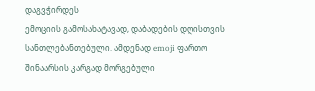დაგვჭირდეს
ემოციის გამოსახატავად, დაბადების დღისთვის სანთლებანთებული. ამდენად emoji ფართო
შინაარსის კარგად მორგებული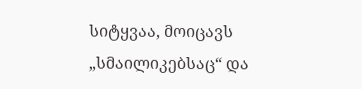სიტყვაა, მოიცავს „სმაილიკებსაც“ და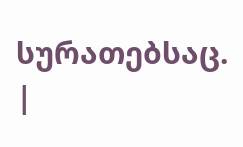სურათებსაც.
|